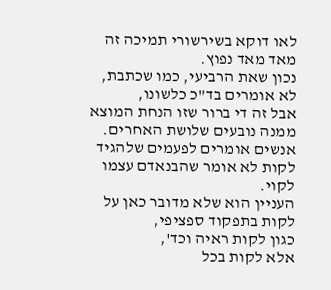לאו דוקא בשירשורי תמיכה זה מאד מאד נפוץ.
נכון שאת הרביעי, כמו שכתבת, לא אומרים בד"כ כלשונו,
אבל זה די ברור שזו הנחת המוצא ממנה נובעים שלושת האחרים.
אנשים אומרים לפעמים שלהגיד לקות לא אומר שהבנאדם עצמו לקוי.
העניין הוא שלא מדובר כאן על לקות בתפקוד ספציפי,
כגון לקות ראיה וכד',
אלא לקות בכל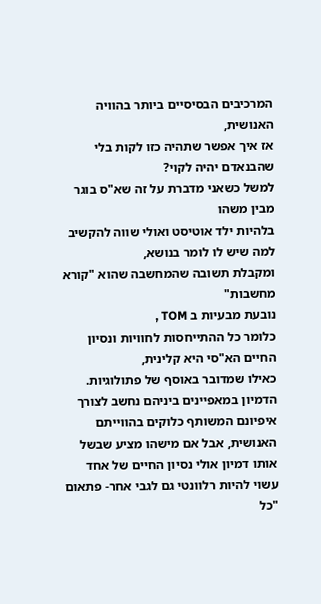המרכיבים הבסיסיים ביותר בהוויה האנושית,
אז איך אפשר שתהיה כזו לקות בלי שהבנאדם יהיה לקוי?
למשל כשאני מדברת על זה שא"ס בוגר מבין משהו
בלהיות ילד אוטיסט ואולי שווה להקשיב למה שיש לו לומר בנושא,
ומקבלת תשובה שהמחשבה שהוא "קורא מחשבות"
נובעת מבעיות ב TOM ,
כלומר כל ההתייחסות לחוויות ונסיון החיים הא"סי היא קלינית,
כאילו שמדובר באוסף של פתולוגיות.
הדמיון במאפיינים ביניהם נחשב לצורך איפיונם המשותף כלוקים בהווייתם האנושית, אבל אם מישהו מציע שבשל אותו דמיון אולי נסיון החיים של אחד עשוי להיות רלוונטי גם לגבי אחר- פתאום "כל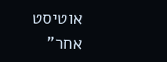אוטיסט אחר"